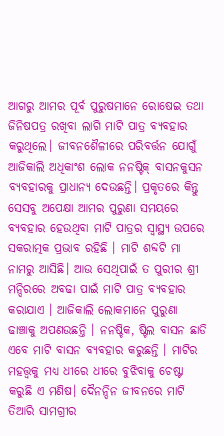ଆଗରୁ ଆମର ପୂର୍ବ ପୁରୁଷମାନେ ରୋଷେଇ ତଥା ଜିନିଷପତ୍ର ରଖିବା ଲାଗି ମାଟି ପାତ୍ର ବ୍ୟବହାର କରୁଥିଲେ। ଜୀବନଶୈଳୀରେ ପରିବର୍ତ୍ତନ ଯୋଗୁଁ ଆଜିକାଲି ଅଧିକାଂଶ ଲୋକ ନନଷ୍ଟିକ୍ ବାସନକୁସନ ବ୍ୟବହାରକୁ ପ୍ରାଧାନ୍ୟ ଦେଉଛନ୍ତି। ପ୍ରକୃତରେ କିନ୍ତୁ ସେସବୁ ଅପେକ୍ଷା ଆମର ପୁରୁଣା ସମୟରେ ବ୍ୟବହାର ହେଉଥିବା ମାଟି ପାତ୍ରର ସ୍ୱାସ୍ଥ୍ୟ ଉପରେ ସକରାତ୍ମକ ପ୍ରଭାବ ରହିଛି । ମାଟି ଶବ୍ଦଟି ମା ନାମରୁ ଆସିଛି। ଆଉ ସେଥିପାଇଁ ତ ପୁରୀର ଶ୍ରୀ ମନ୍ଦିରରେ ଅବଢା ପାଇଁ ମାଟି ପାତ୍ର ବ୍ୟବହାର କରାଯାଏ । ଆଜିକାଲି ଲୋକମାନେ ପୁରୁଣା ଢାଞ୍ଚାକୁ ଅପଣଉଛନ୍ତି । ନନଷ୍ଚିକ, ଷ୍ଟିଲ ବାସନ ଛାଡି ଏବେ ମାଟି ବାସନ ବ୍ୟବହାର କରୁଛନ୍ତି । ମାଟିର ମହତ୍ତ୍ୱକୁ ମଧ୍ୟ ଧୀରେ ଧୀରେ ବୁଝିବାକୁ ଚେଷ୍ଟା କରୁଛି ଏ ମଣିଷ। ଦୈନନ୍ଦିନ ଜୀବନରେ ମାଟି ତିଆରି ସାମଗ୍ରୀର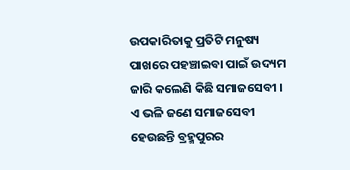ଉପକାରିତାକୁ ପ୍ରତିଟି ମନୁଷ୍ୟ ପାଖରେ ପହଞ୍ଚାଇବା ପାଇଁ ଉଦ୍ୟମ ଜାରି କଲେଣି କିଛି ସମାଜସେବୀ । ଏ ଭଳି ଜଣେ ସମାଜସେବୀ ହେଉଛନ୍ତି ବ୍ରହ୍ମପୁରର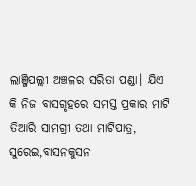ଲାଞ୍ଜିପଲ୍ଲୀ ଅଞ୍ଚଳର ସରିତା ପଣ୍ଡା। ଯିଏ କି ନିଜ ବାସଗୃହରେ ସମସ୍ତ ପ୍ରକାର ମାଟି ତିଆରି ସାମଗ୍ରୀ ତଥା ମାଟିପାତ୍ର, ସୁରେଇ,ବାସନକୁସନ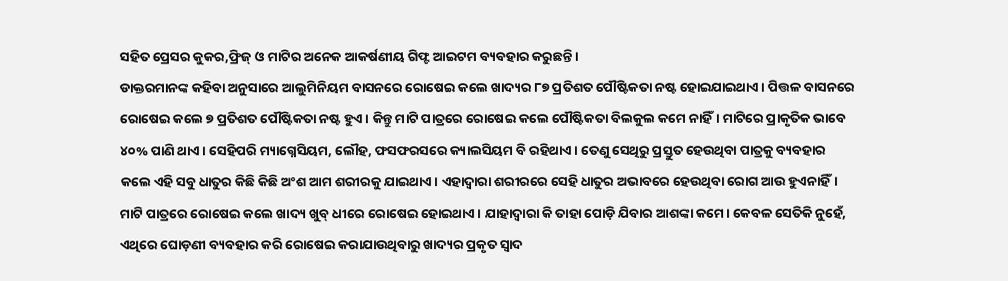ସହିତ ପ୍ରେସର କୁକର,ଫ୍ରିଜ୍ ଓ ମାଟିର ଅନେକ ଆକର୍ଷଣୀୟ ଗିଫ୍ଟ ଆଇଟମ ବ୍ୟବହାର କରୁଛନ୍ତି ।
ଡାକ୍ତରମାନଙ୍କ କହିବା ଅନୁସାରେ ଆଲୁମିନିୟମ ବାସନରେ ରୋଷେଇ କଲେ ଖାଦ୍ୟର ୮୭ ପ୍ରତିଶତ ପୌଷ୍ଟିକତା ନଷ୍ଟ ହୋଇଯାଇଥାଏ। ପିତ୍ତଳ ବାସନରେ ରୋଷେଇ କଲେ ୭ ପ୍ରତିଶତ ପୌଷ୍ଟିକତା ନଷ୍ଟ ହୁଏ। କିନ୍ତୁ ମାଟି ପାତ୍ରରେ ରୋଷେଇ କଲେ ପୌଷ୍ଟିକତା ବିଲକୁଲ କମେ ନାହିଁ। ମାଟିରେ ପ୍ରାକୃତିକ ଭାବେ ୪୦% ପାଣି ଥାଏ। ସେହିପରି ମ୍ୟାଗ୍ନେସିୟମ, ଲୌହ, ଫସଫରସରେ କ୍ୟାଲସିୟମ ବି ରହିଥାଏ। ତେଣୁ ସେଥିରୁ ପ୍ରସ୍ତୁତ ହେଉଥିବା ପାତ୍ରକୁ ବ୍ୟବହାର କଲେ ଏହି ସବୁ ଧାତୁର କିଛି କିଛି ଅଂଶ ଆମ ଶରୀରକୁ ଯାଇଥାଏ। ଏହାଦ୍ୱାରା ଶରୀରରେ ସେହି ଧାତୁର ଅଭାବରେ ହେଉଥିବା ରୋଗ ଆଉ ହୁଏନାହିଁ। ମାଟି ପାତ୍ରରେ ରୋଷେଇ କଲେ ଖାଦ୍ୟ ଖୁବ୍ ଧୀରେ ରୋଷେଇ ହୋଇଥାଏ। ଯାହାଦ୍ୱାରା କି ତାହା ପୋଡ଼ି ଯିବାର ଆଶଙ୍କା କମେ। କେବଳ ସେତିକି ନୁହେଁ, ଏଥିରେ ଘୋଡ଼ଣୀ ବ୍ୟବହାର କରି ରୋଷେଇ କରାଯାଉଥିବାରୁ ଖାଦ୍ୟର ପ୍ରକୃତ ସ୍ୱାଦ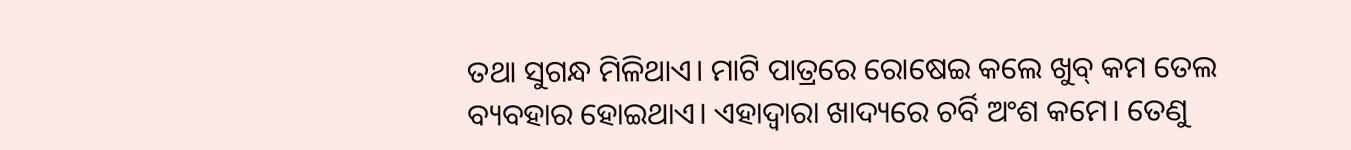ତଥା ସୁଗନ୍ଧ ମିଳିଥାଏ। ମାଟି ପାତ୍ରରେ ରୋଷେଇ କଲେ ଖୁବ୍ କମ ତେଲ ବ୍ୟବହାର ହୋଇଥାଏ। ଏହାଦ୍ୱାରା ଖାଦ୍ୟରେ ଚର୍ବି ଅଂଶ କମେ। ତେଣୁ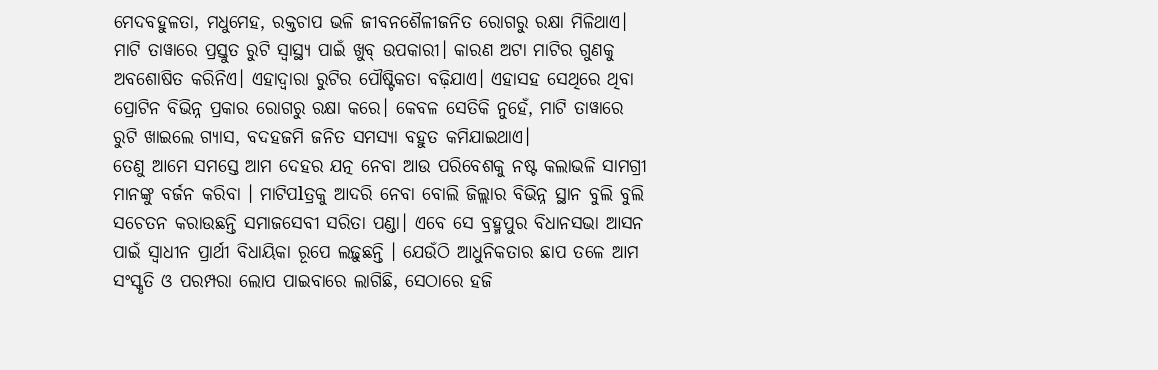ମେଦବହୁଳତା, ମଧୁମେହ, ରକ୍ତଚାପ ଭଳି ଜୀବନଶୈଳୀଜନିତ ରୋଗରୁ ରକ୍ଷା ମିଳିଥାଏ। ମାଟି ତାୱାରେ ପ୍ରସ୍ତୁତ ରୁଟି ସ୍ୱାସ୍ଥ୍ୟ ପାଇଁ ଖୁବ୍ ଉପକାରୀ। କାରଣ ଅଟା ମାଟିର ଗୁଣକୁ ଅବଶୋଷିତ କରିନିଏ। ଏହାଦ୍ୱାରା ରୁଟିର ପୌଷ୍ଟିକତା ବଢ଼ିଯାଏ। ଏହାସହ ସେଥିରେ ଥିବା ପ୍ରୋଟିନ ବିଭିନ୍ନ ପ୍ରକାର ରୋଗରୁ ରକ୍ଷା କରେ। କେବଳ ସେତିକି ନୁହେଁ, ମାଟି ତାୱାରେ ରୁଟି ଖାଇଲେ ଗ୍ୟାସ, ବଦହଜମି ଜନିତ ସମସ୍ୟା ବହୁତ କମିଯାଇଥାଏ।
ତେଣୁ ଆମେ ସମସ୍ତେ ଆମ ଦେହର ଯତ୍ନ ନେବା ଆଉ ପରିବେଶକୁ ନଷ୍ଟ କଲାଭଳି ସାମଗ୍ରୀ ମାନଙ୍କୁ ବର୍ଜନ କରିବା । ମାଟିପlତ୍ରକୁ ଆଦରି ନେବା ବୋଲି ଜିଲ୍ଲାର ବିଭିନ୍ନ ସ୍ଥାନ ବୁଲି ବୁଲି ସଚେତନ କରାଉଛନ୍ତି ସମାଜସେବୀ ସରିତା ପଣ୍ଡା। ଏବେ ସେ ବ୍ରହ୍ମପୁର ବିଧାନସଭା ଆସନ ପାଇଁ ସ୍ୱାଧୀନ ପ୍ରାର୍ଥୀ ବିଧାୟିକା ରୂପେ ଲଢ଼ୁଛନ୍ତି । ଯେଉଁଠି ଆଧୁନିକତାର ଛାପ ତଳେ ଆମ ସଂସ୍କୃତି ଓ ପରମ୍ପରା ଲୋପ ପାଇବାରେ ଲାଗିଛି, ସେଠାରେ ହଜି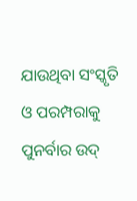ଯାଉଥିବା ସଂସ୍କୃତି ଓ ପରମ୍ପରାକୁ ପୁନର୍ବାର ଉଦ୍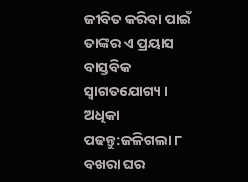ଜୀବିତ କରିବା ପାଇଁ ତାଙ୍କର ଏ ପ୍ରୟାସ ବାସ୍ତବିକ ସ୍ବାଗତଯୋଗ୍ୟ ।
ଅଧିକା ପଢନ୍ତୁ:ଜଳିଗଲା ୮ ବଖରା ଘର